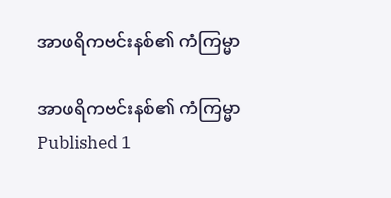အာဖရိကဗင်းနစ်၏ ကံကြမ္မာ

အာဖရိကဗင်းနစ်၏ ကံကြမ္မာ
Published 1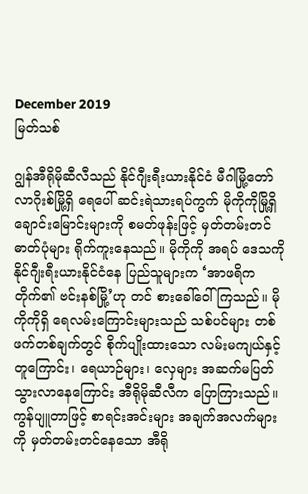December 2019
မြတ်သစ်

ဂျွန်အီရိုမိုဆီလီသည် နိုင်ဂျီးရီးယားနိုင်ငံ မီဂါမြို့တော် လာဂိုးစ်မြို့ရှိ ရေပေါ် ဆင်းရဲသားရပ်ကွက် မိုကိုကိုမြို့ရှိ ချောင်းမြောင်းများကို စမတ်ဖုန်းဖြင့် မှတ်တမ်းတင် ဓာတ်ပုံများ ရိုက်ကူးနေသည်။ မိုကိုကို အရပ် ဒေသကို နိုင်ဂျီးရီးယားနိုင်ငံနေ ပြည်သူများက ‘အာဖရိကတိုက်၏ ဗင်းနစ်မြို့’ဟု တင် စားခေါ်ဝေါ်ကြသည်။ မိုကိုကိုရှိ ရေလမ်းကြောင်းများသည် သစ်ပင်များ တစ်ဖက်တစ်ချက်တွင် စိုက်ပျိုးထားသော လမ်းမကျယ်နှင့်တူကြောင်း၊ ရေယာဉ်များ၊ လှေများ အဆက်မပြတ် သွားလာနေကြောင်း အီရိုမိုဆီလီက ပြောကြားသည်။ ကွန်ပျူတာဖြင့် စာရင်းအင်းများ အချက်အလက်များကို မှတ်တမ်းတင်နေသော အီရို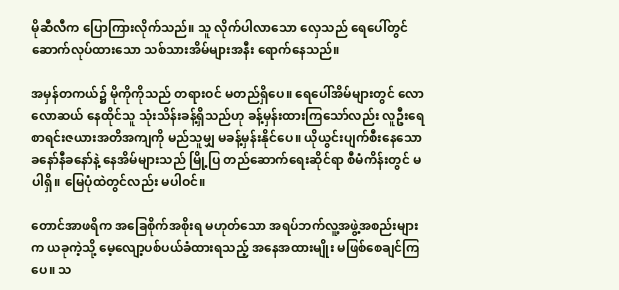မိုဆီလီက ပြောကြားလိုက်သည်။ သူ လိုက်ပါလာသော လှေသည် ရေပေါ်တွင် ဆောက်လုပ်ထားသော သစ်သားအိမ်များအနီး ရောက်နေသည်။

အမှန်တကယ်၌ မိုကိုကိုသည် တရားဝင် မတည်ရှိပေ။ ရေပေါ်အိမ်များတွင် လောလောဆယ် နေထိုင်သူ သုံးသိန်းခန့်ရှိသည်ဟု ခန့်မှန်းထားကြသော်လည်း လူဦးရေ စာရင်းဇယားအတိအကျကို မည်သူမျှ မခန့်မှန်းနိုင်ပေ။ ယိုယွင်းပျက်စီးနေသော ခနော်နီခနော်နဲ့ နေအိမ်များသည် မြို့ပြ တည်ဆောက်ရေးဆိုင်ရာ စီမံကိန်းတွင် မပါရှိ။ မြေပုံထဲတွင်လည်း မပါဝင်။

တောင်အာဖရိက အခြေစိုက်အစိုးရ မဟုတ်သော အရပ်ဘက်လူ့အဖွဲ့အစည်းများက ယခုကဲ့သို့ မေ့လျော့ပစ်ပယ်ခံထားရသည့် အနေအထားမျိုး မဖြစ်စေချင်ကြပေ။ သ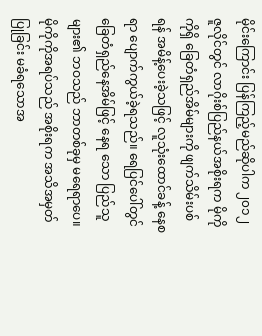မိုင်းကြောင်း ပြန်ကြည့်မည်ဆိုပါက ၂၀၁၂ ဇူလိုင်တွင် လာဂိုးစ်ပြည်နယ်အစိုးရက မိုကိုကိုရှိ ခြေတံရှည်အိမ်များကို ဖျက်သိမ်းပစ်ရန် အမိန့်ပေးခဲ့သဖြင့် လူသုံးထောင်ခန့် နေစရာ ပျောက်ကွယ်ခဲ့ရသည်။ ရေပြင်ပေါ်တွင် ခြေတံရှည်နေအိမ်ဖြင့် နေရ သော ပြည်သူများ၏ ဘဝသည် ဘာတစ်ခုမှ မရေရာပေ။ မိုကိုကိုအရပ်သည် အစိုးရက အသိအမှတ်ပြုခြင်း မခံရသောအ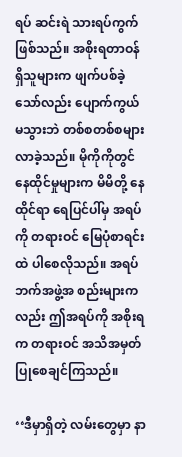ရပ် ဆင်းရဲ သားရပ်ကွက်ဖြစ်သည်။ အစိုးရတာဝန်ရှိသူများက ဖျက်ပစ်ခဲ့သော်လည်း ပျောက်ကွယ်မသွားဘဲ တစ်စတစ်စများလာခဲ့သည်။ မိုကိုကိုတွင် နေထိုင်မှုများက မိမိတို့ နေထိုင်ရာ ရေပြင်ပါ်မှ အရပ်ကို တရားဝင် မြေပုံစာရင်းထဲ ပါစေလိုသည်။ အရပ်ဘက်အဖွဲ့အ စည်းများကလည်း ဤအရပ်ကို အစိုးရက တရားဝင် အသိအမှတ်ပြုစေချင်ကြသည်။

‘‘ဒီမှာရှိတဲ့ လမ်းတွေမှာ နာ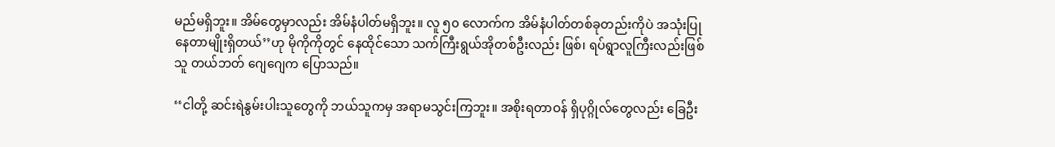မည်မရှိဘူး။ အိမ်တွေမှာလည်း အိမ်နံပါတ်မရှိဘူး။ လူ ၅၀ လောက်က အိမ်နံပါတ်တစ်ခုတည်းကိုပဲ အသုံးပြုနေတာမျိုးရှိတယ်’’ဟု မိုကိုကိုတွင် နေထိုင်သော သက်ကြီးရွယ်အိုတစ်ဦးလည်း ဖြစ်၊ ရပ်ရွာလူကြီးလည်းဖြစ်သူ တယ်ဘတ် ဂျေဂျေက ပြောသည်။

‘‘ငါတို့ ဆင်းရဲနွမ်းပါးသူတွေကို ဘယ်သူကမှ အရာမသွင်းကြဘူး။ အစိုးရတာဝန် ရှိပုဂ္ဂိုလ်တွေလည်း ခြေဦး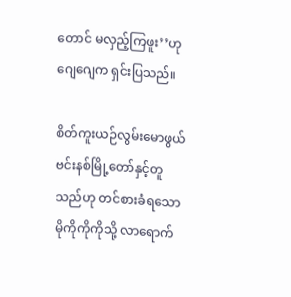တောင် မလှည့်ကြဖူး’’ဟု ဂျေဂျေက ရှင်းပြသည်။

စိတ်ကူးယဉ်လွမ်းမောဖွယ် ဗင်းနစ်မြို့တော်နှင့်တူသည်ဟု တင်စားခံရသော မိုကိုကိုကိုသို့ လာရောက်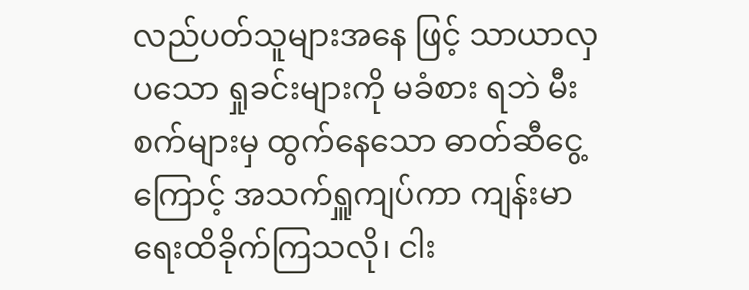လည်ပတ်သူများအနေ ဖြင့် သာယာလှပသော ရှုခင်းများကို မခံစား ရဘဲ မီးစက်များမှ ထွက်နေသော ဓာတ်ဆီငွေ့ကြောင့် အသက်ရှူကျပ်ကာ ကျန်းမာ ရေးထိခိုက်ကြသလို၊ ငါး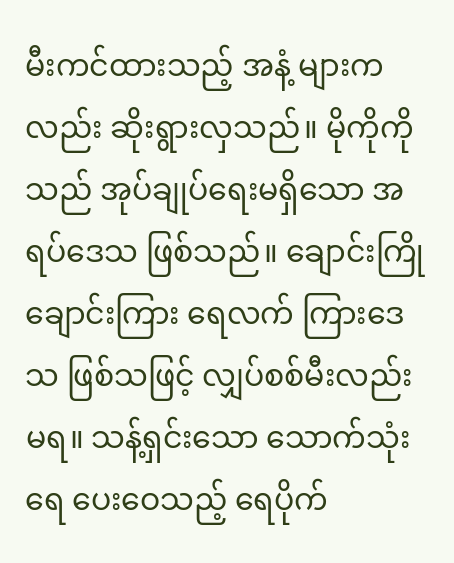မီးကင်ထားသည့် အနံ့ များကလည်း ဆိုးရွားလှသည်။ မိုကိုကို သည် အုပ်ချုပ်ရေးမရှိသော အရပ်ဒေသ ဖြစ်သည်။ ချောင်းကြိုချောင်းကြား ရေလက် ကြားဒေသ ဖြစ်သဖြင့် လျှပ်စစ်မီးလည်းမရ။ သန့်ရှင်းသော သောက်သုံးရေ ပေးဝေသည့် ရေပိုက်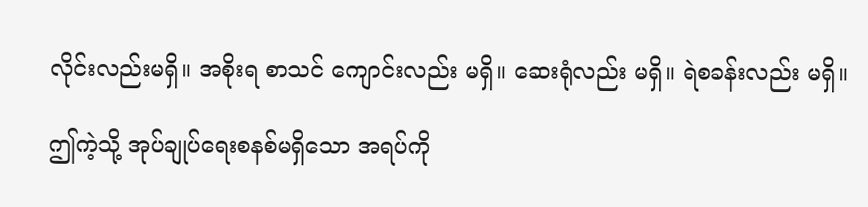လိုင်းလည်းမရှိ။ အစိုးရ စာသင် ကျောင်းလည်း မရှိ။ ဆေးရုံလည်း မရှိ။ ရဲစခန်းလည်း မရှိ။

ဤကဲ့သို့ အုပ်ချုပ်ရေးစနစ်မရှိသော အရပ်ကို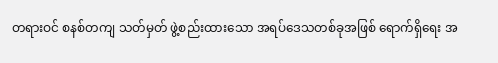တရားဝင် စနစ်တကျ သတ်မှတ် ဖွဲ့စည်းထားသော အရပ်ဒေသတစ်ခုအဖြစ် ရောက်ရှိရေး အ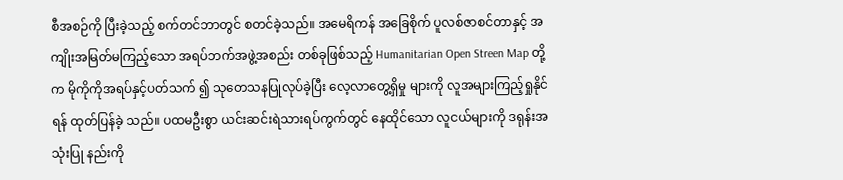စီအစဉ်ကို ပြီးခဲ့သည့် စက်တင်ဘာတွင် စတင်ခဲ့သည်။ အမေရိကန် အခြေစိုက် ပူလစ်ဇာစင်တာနှင့် အကျိုးအမြတ်မကြည့်သော အရပ်ဘက်အဖွဲ့အစည်း တစ်ခုဖြစ်သည့် Humanitarian Open Streen Map တို့က မိုကိုကိုအရပ်နှင့်ပတ်သက် ၍ သုတေသနပြုလုပ်ခဲ့ပြီး လေ့လာတွေ့ရှိမှု များကို လူအများကြည့်ရှုနိုင်ရန် ထုတ်ပြန်ခဲ့ သည်။ ပထမဦးစွာ ယင်းဆင်းရဲသားရပ်ကွက်တွင် နေထိုင်သော လူငယ်များကို ဒရုန်းအသုံးပြု နည်းကို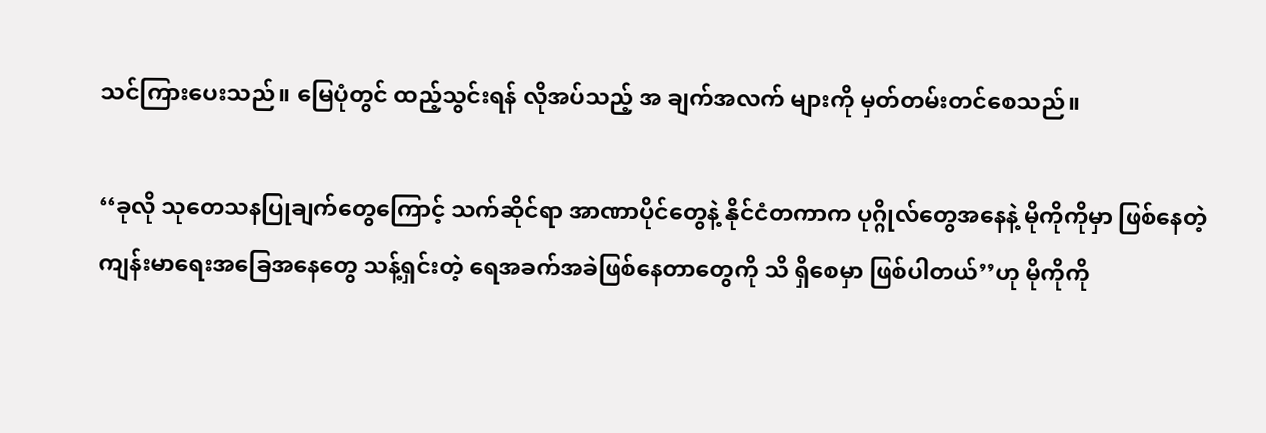သင်ကြားပေးသည်။ မြေပုံတွင် ထည့်သွင်းရန် လိုအပ်သည့် အ ချက်အလက် များကို မှတ်တမ်းတင်စေသည်။

‘‘ခုလို သုတေသနပြုချက်တွေကြောင့် သက်ဆိုင်ရာ အာဏာပိုင်တွေနဲ့ နိုင်ငံတကာက ပုဂ္ဂိုလ်တွေအနေနဲ့ မိုကိုကိုမှာ ဖြစ်နေတဲ့ ကျန်းမာရေးအခြေအနေတွေ သန့်ရှင်းတဲ့ ရေအခက်အခဲဖြစ်နေတာတွေကို သိ ရှိစေမှာ ဖြစ်ပါတယ်’’ဟု မိုကိုကို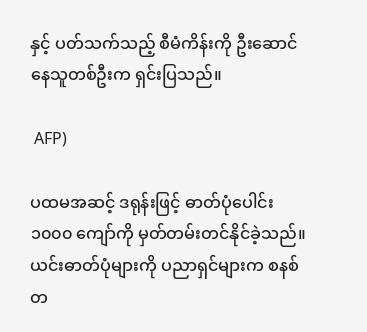နှင့် ပတ်သက်သည့် စီမံကိန်းကို ဦးဆောင်နေသူတစ်ဦးက ရှင်းပြသည်။

 AFP)

ပထမအဆင့် ဒရုန်းဖြင့် ဓာတ်ပုံပေါင်း ၁၀၀၀ ကျော်ကို မှတ်တမ်းတင်နိုင်ခဲ့သည်။ ယင်းဓာတ်ပုံများကို ပညာရှင်များက စနစ်တ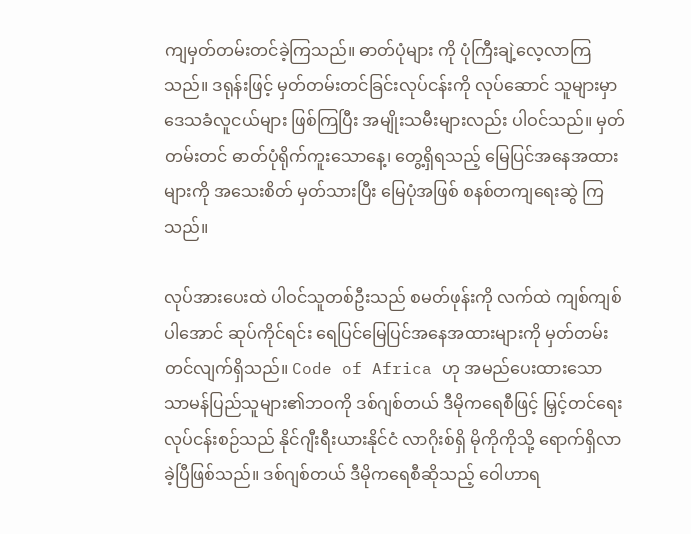ကျမှတ်တမ်းတင်ခဲ့ကြသည်။ ဓာတ်ပုံများ ကို ပုံကြီးချဲ့လေ့လာကြသည်။ ဒရုန်းဖြင့် မှတ်တမ်းတင်ခြင်းလုပ်ငန်းကို လုပ်ဆောင် သူများမှာ ဒေသခံလူငယ်များ ဖြစ်ကြပြီး အမျိုးသမီးများလည်း ပါဝင်သည်။ မှတ်တမ်းတင် ဓာတ်ပုံရိုက်ကူးသောနေ့၊ တွေ့ရှိရသည့် မြေပြင်အနေအထားများကို အသေးစိတ် မှတ်သားပြီး မြေပုံအဖြစ် စနစ်တကျရေးဆွဲ ကြသည်။

လုပ်အားပေးထဲ ပါဝင်သူတစ်ဦးသည် စမတ်ဖုန်းကို လက်ထဲ ကျစ်ကျစ်ပါအောင် ဆုပ်ကိုင်ရင်း ရေပြင်မြေပြင်အနေအထားများကို မှတ်တမ်းတင်လျက်ရှိသည်။ Code of Africa ဟု အမည်ပေးထားသော သာမန်ပြည်သူများ၏ဘဝကို ဒစ်ဂျစ်တယ် ဒီမိုကရေစီဖြင့် မြှင့်တင်ရေးလုပ်ငန်းစဉ်သည် နိုင်ဂျီးရီးယားနိုင်ငံ လာဂိုးစ်ရှိ မိုကိုကိုသို့ ရောက်ရှိလာခဲ့ပြီဖြစ်သည်။ ဒစ်ဂျစ်တယ် ဒီမိုကရေစီဆိုသည့် ဝေါဟာရ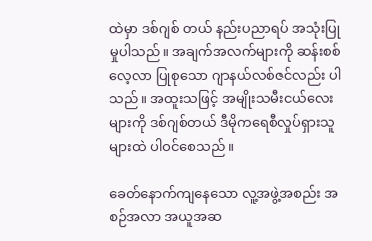ထဲမှာ ဒစ်ဂျစ် တယ် နည်းပညာရပ် အသုံးပြုမှုပါသည်။ အချက်အလက်များကို ဆန်းစစ်လေ့လာ ပြုစုသော ဂျာနယ်လစ်ဇင်လည်း ပါသည်။ အထူးသဖြင့် အမျိုးသမီးငယ်လေးများကို ဒစ်ဂျစ်တယ် ဒီမိုကရေစီလှုပ်ရှားသူများထဲ ပါဝင်စေသည်။

ခေတ်နောက်ကျနေသော လူ့အဖွဲ့အစည်း အစဉ်အလာ အယူအဆ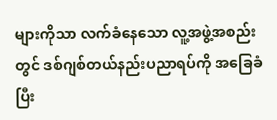များကိုသာ လက်ခံနေသော လူ့အဖွဲ့အစည်းတွင် ဒစ်ဂျစ်တယ်နည်းပညာရပ်ကို အခြေခံပြီး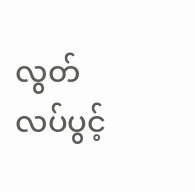လွတ် လပ်ပွင့်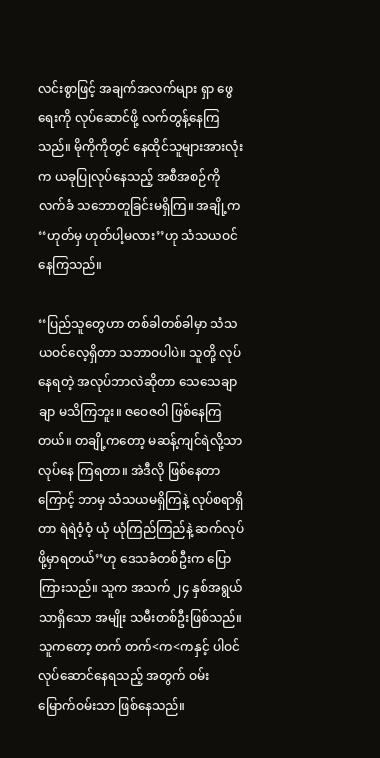လင်းစွာဖြင့် အချက်အလက်များ ရှာ ဖွေရေးကို လုပ်ဆောင်ဖို့ လက်တွန့်နေကြ သည်။ မိုကိုကိုတွင် နေထိုင်သူများအားလုံး က ယခုပြုလုပ်နေသည့် အစီအစဉ်ကို လက်ခံ သဘောတူခြင်းမရှိကြ။ အချို့က ‘‘ဟုတ်မှ ဟုတ်ပါ့မလား’’ဟု သံသယဝင်နေကြသည်။

‘‘ပြည်သူတွေဟာ တစ်ခါတစ်ခါမှာ သံသယဝင်လေ့ရှိတာ သဘာဝပါပဲ။ သူတို့ လုပ်နေရတဲ့ အလုပ်ဘာလဲဆိုတာ သေသေချာချာ မသိကြဘူး။ ဇဝေဇဝါ ဖြစ်နေကြတယ်။ တချို့ကတော့ မဆန့်ကျင်ရဲလို့သာ လုပ်နေ ကြရတာ။ အဲဒီလို ဖြစ်နေတာကြောင့် ဘာမှ သံသယမရှိကြနဲ့ လုပ်စရာရှိတာ ရဲရဲဝံ့ဝံ့ ယုံ ယုံကြည်ကြည်နဲ့ ဆက်လုပ်ဖို့မှာရတယ်’’ဟု ဒေသခံတစ်ဦးက ပြောကြားသည်။ သူက အသက် ၂၄ နှစ်အရွယ်သာရှိသော အမျိုး သမီးတစ်ဦးဖြစ်သည်။ သူကတော့ တက် တက်<က<ကနှင့် ပါဝင်လုပ်ဆောင်နေရသည့် အတွက် ဝမ်းမြောက်ဝမ်းသာ ဖြစ်နေသည်။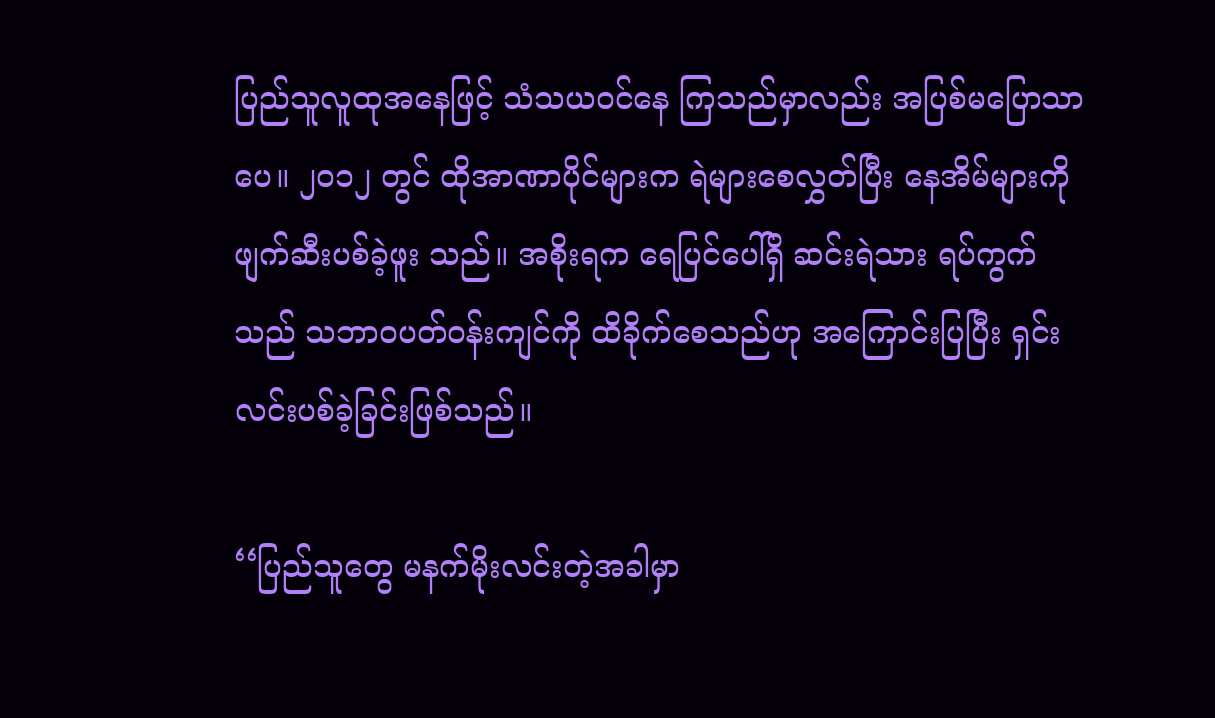ပြည်သူလူထုအနေဖြင့် သံသယဝင်နေ ကြသည်မှာလည်း အပြစ်မပြောသာပေ။ ၂၀၁၂ တွင် ထိုအာဏာပိုင်များက ရဲများစေလွှတ်ပြီး နေအိမ်များကို ဖျက်ဆီးပစ်ခဲ့ဖူး သည်။ အစိုးရက ရေပြင်ပေါ်ရှိ ဆင်းရဲသား ရပ်ကွက်သည် သဘာဝပတ်ဝန်းကျင်ကို ထိခိုက်စေသည်ဟု အကြောင်းပြပြီး ရှင်း လင်းပစ်ခဲ့ခြင်းဖြစ်သည်။

‘‘ပြည်သူတွေ မနက်မိုးလင်းတဲ့အခါမှာ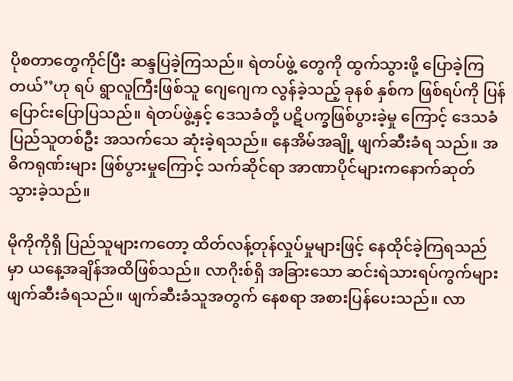ပိုစတာတွေကိုင်ပြီး ဆန္ဒပြခဲ့ကြသည်။ ရဲတပ်ဖွဲ့ တွေကို ထွက်သွားဖို့ ပြောခဲ့ကြတယ်’’ဟု ရပ် ရွာလူကြီးဖြစ်သူ ဂျေဂျေက လွန်ခဲ့သည့် ခုနစ် နှစ်က ဖြစ်ရပ်ကို ပြန်ပြောင်းပြောပြသည်။ ရဲတပ်ဖွဲ့နှင့် ဒေသခံတို့ ပဋိပက္ခဖြစ်ပွားခဲ့မှု ကြောင့် ဒေသခံပြည်သူတစ်ဦး အသက်သေ ဆုံးခဲ့ရသည်။ နေအိမ်အချို့ ဖျက်ဆီးခံရ သည်။ အဓိကရုဏ်းများ ဖြစ်ပွားမှုကြောင့် သက်ဆိုင်ရာ အာဏာပိုင်များကနောက်ဆုတ် သွားခဲ့သည်။

မိုကိုကိုရှိ ပြည်သူများကတော့ ထိတ်လန့်တုန်လှုပ်မှုများဖြင့် နေထိုင်ခဲ့ကြရသည် မှာ ယနေ့အချိန်အထိဖြစ်သည်။ လာဂိုးစ်ရှိ အခြားသော ဆင်းရဲသားရပ်ကွက်များ ဖျက်ဆီးခံရသည်။ ဖျက်ဆီးခံသူအတွက် နေစရာ အစားပြန်ပေးသည်။ လာ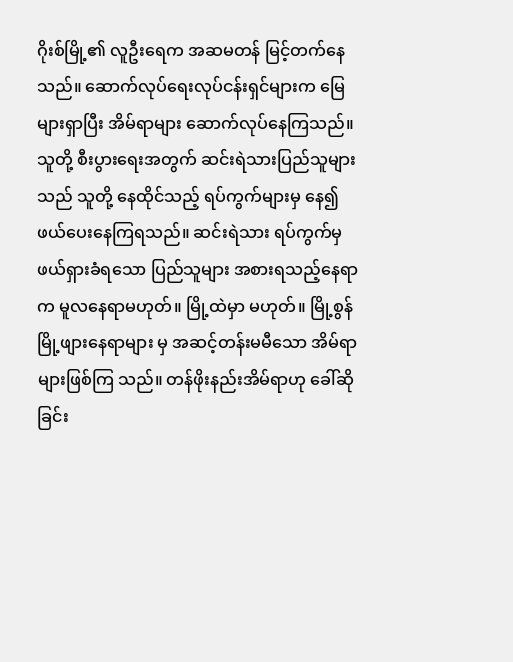ဂိုးစ်မြို့၏ လူဦးရေက အဆမတန် မြင့်တက်နေသည်။ ဆောက်လုပ်ရေးလုပ်ငန်းရှင်များက မြေများရှာပြီး အိမ်ရာများ ဆောက်လုပ်နေကြသည်။ သူတို့ စီးပွားရေးအတွက် ဆင်းရဲသားပြည်သူများ သည် သူတို့ နေထိုင်သည့် ရပ်ကွက်များမှ နေ၍ ဖယ်ပေးနေကြရသည်။ ဆင်းရဲသား ရပ်ကွက်မှ ဖယ်ရှားခံရသော ပြည်သူများ အစားရသည့်နေရာက မူလနေရာမဟုတ်။ မြို့ထဲမှာ မဟုတ်။ မြို့စွန်မြို့ဖျားနေရာများ မှ အဆင့်တန်းမမီသော အိမ်ရာများဖြစ်ကြ သည်။ တန်ဖိုးနည်းအိမ်ရာဟု ခေါ်ဆိုခြင်း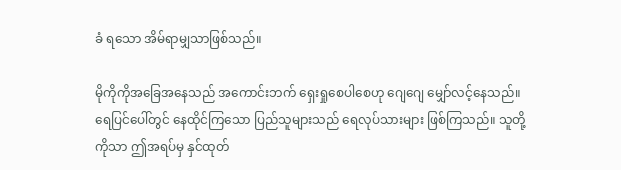ခံ ရသော အိမ်ရာမျှသာဖြစ်သည်။

မိုကိုကိုအခြေအနေသည် အကောင်းဘက် ရှေးရှုစေပါစေဟု ဂျေဂျေ မျှော်လင့်နေသည်။ ရေပြင်ပေါ်တွင် နေထိုင်ကြသော ပြည်သူများသည် ရေလုပ်သားများ ဖြစ်ကြသည်။ သူတို့ကိုသာ ဤအရပ်မှ နှင်ထုတ်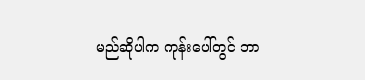မည်ဆိုပါက ကုန်းပေါ်တွင် ဘာ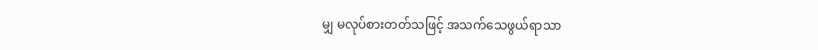မျှ မလုပ်စားတတ်သဖြင့် အသက်သေဖွယ်ရာသာ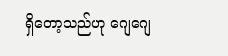ရှိတော့သည်ဟု ဂျေဂျေ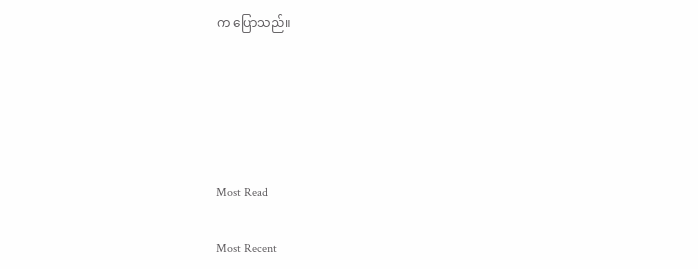က ပြောသည်။





Most Read

Most Recent